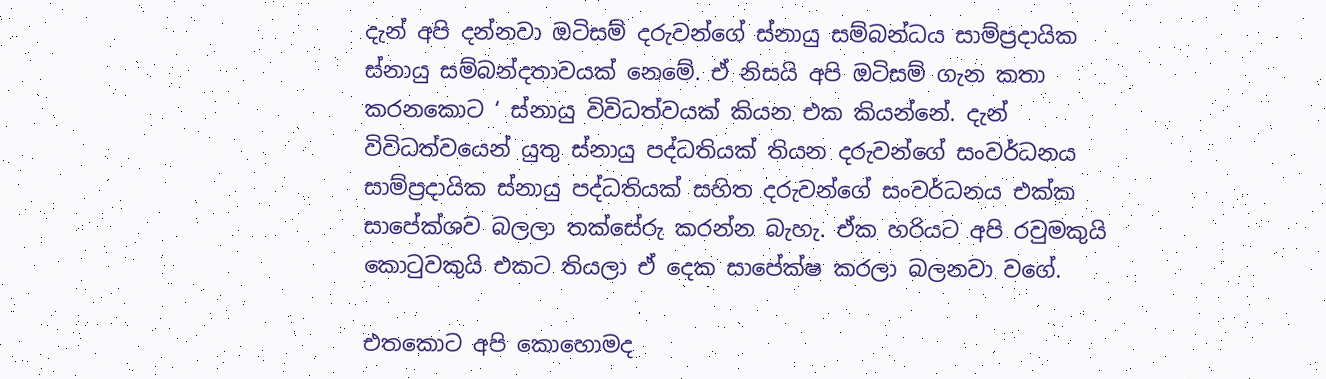දැන් අපි දන්නවා ඔටිසම් දරුවන්ගේ ස්නායු සම්බන්ධය සාම්ප්‍රදායික ස්නායු සම්බන්දතාවයක් නෙමේ. ඒ නිසයි අපි ඔටිසම් ගැන කතා කරනකොට ‘ ස්නායු විවිධත්වයක් කියන එක කියන්නේ. දැන් විවිධත්වයෙන් යුතු ස්නායු පද්ධතියක් තියන දරුවන්ගේ සංවර්ධනය සාම්ප්‍රදායික ස්නායු පද්ධතියක් සහිත දරුවන්ගේ සංවර්ධනය එක්ක සාපේක්ශව බලලා තක්සේරු කරන්න බැහැ. ඒක හරියට අපි රවුමකුයි කොටුවකුයි එකට තියලා ඒ දෙක සාපේක්ෂ කරලා බලනවා වගේ.

එතකොට අපි කොහොමද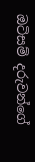ඔටිසම් දරුවන්ගේ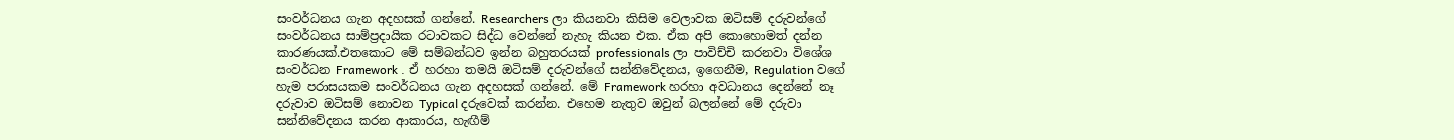සංවර්ධනය ගැන අදහසක් ගන්නේ. Researchers ලා කියනවා කිසිම වෙලාවක ඔටිසම් දරුවන්ගේ සංවර්ධනය සාම්ප්‍රදායික රටාවකට සිද්ධ වෙන්නේ නැහැ කියන එක. ඒක අපි කොහොමත් දන්න කාරණයක්.එතකොට මේ සම්බන්ධව ඉන්න බහුතරයක් professionals ලා පාවිච්චි කරනවා විශේශ සංවර්ධන Framework . ඒ හරහා තමයි ඔටිසම් දරුවන්ගේ සන්නිවේදනය, ඉගෙනීම, Regulation වගේ හැම පරාසයකම සංවර්ධනය ගැන අදහසක් ගන්නේ. මේ Framework හරහා අවධානය දෙන්නේ නෑ දරුවාව ඔටිසම් නොවන Typical දරුවෙක් කරන්න. එහෙම නැතුව ඔවුන් බලන්නේ මේ දරුවා සන්නිවේදනය කරන ආකාරය, හැඟීම්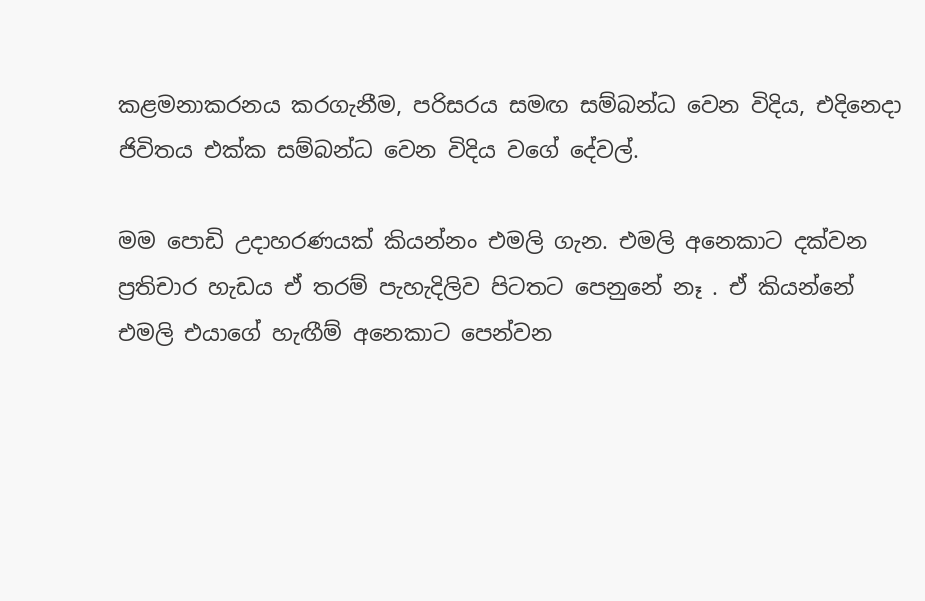කළමනාකරනය කරගැනීම, පරිසරය සමඟ සම්බන්ධ වෙන විදිය, එදිනෙදා ජිවිතය එක්ක සම්බන්ධ වෙන විදිය වගේ දේවල්.

මම පොඩි උදාහරණයක් කියන්නං එමලි ගැන. එමලි අනෙකාට දක්වන ප්‍රතිචාර හැඩය ඒ තරම් පැහැදිලිව පිටතට පෙනුනේ නෑ . ඒ කියන්නේ එමලි එයාගේ හැඟීම් අනෙකාට පෙන්වන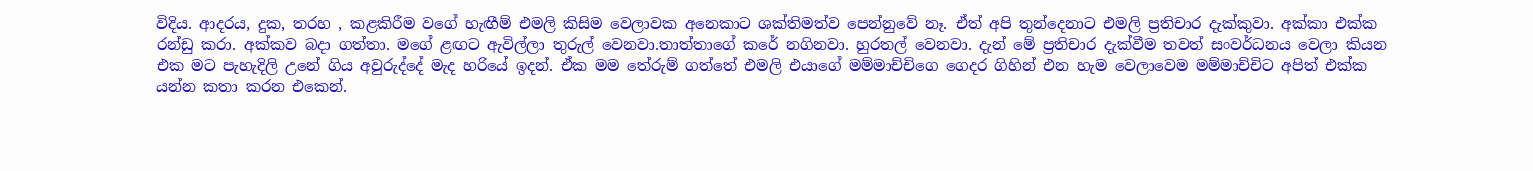විදිය. ආදරය, දුක, තරහ , කළකිරීම වගේ හැඟීම් එමලි කිසිම වෙලාවක අනෙකාට ශක්තිමත්ව පෙන්නුවේ නෑ. ඒත් අපි තුන්දෙනාට එමලි ප්‍රතිචාර දැක්කුවා. අක්කා එක්ක රන්ඩු කරා. අක්කව බදා ගත්තා. මගේ ළඟට ඇවිල්ලා තුරුල් වෙනවා.තාත්තාගේ කරේ නගිනවා. හුරතල් වෙනවා. දැන් මේ ප්‍රතිචාර දැක්වීම තවත් සංවර්ධනය වෙලා කියන එක මට පැහැදිලි උනේ ගිය අවුරුද්දේ මැද හරියේ ඉදන්. ඒක මම තේරුම් ගත්තේ එමලි එයාගේ මම්මාච්චිගෙ ගෙදර ගිහින් එන හැම වෙලාවෙම මම්මාච්චිට අපිත් එක්ක යන්න කතා කරන එකෙන්.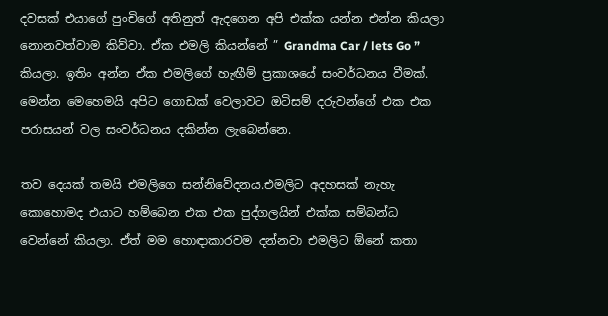දවසක් එයාගේ පුංචිගේ අතිනුත් ඇදගෙන අපි එක්ක යන්න එන්න කියලා නොනවත්වාම කිව්වා. ඒක එමලි කියන්නේ ” Grandma Car / lets Go ” කියලා. ඉතිං අන්න ඒක එමලිගේ හැඟීම් ප්‍රකාශයේ සංවර්ධනය වීමක්. මෙන්න මෙහෙමයි අපිට ගොඩක් වෙලාවට ඔටිසම් දරුවන්ගේ එක එක පරාසයන් වල සංවර්ධනය දකින්න ලැබෙන්නෙ.

තව දෙයක් තමයි එමලිගෙ සන්නිවේදනය.එමලිට අදහසක් නැහැ කොහොමද එයාට හම්බෙන එක එක පුද්ගලයින් එක්ක සම්බන්ධ වෙන්නේ කියලා. ඒත් මම හොඳාකාරවම දන්නවා එමලිට ඕනේ කතා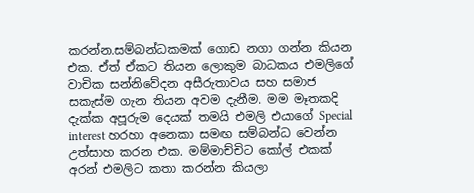කරන්න.සම්බන්ධකමක් ගොඩ නගා ගන්න කියන එක. ඒත් ඒකට තියන ලොකුම බාධකය එමලිගේ වාචික සන්නිවේදන අසීරුතාවය සහ සමාජ සකැස්ම ගැන තියන අවම දැනීම. මම මෑතකදි දැක්ක අපූරුම දෙයක් තමයි එමලි එයාගේ Special interest හරහා අනෙකා සමඟ සම්බන්ධ වෙන්න උත්සාහ කරන එක. මම්මාච්චිට කෝල් එකක් අරන් එමලිට කතා කරන්න කියලා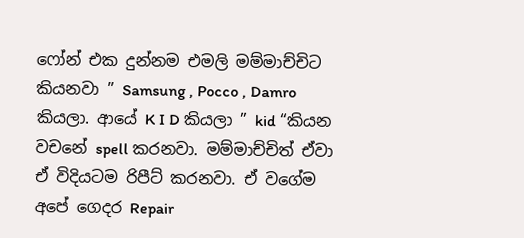ෆෝන් එක දුන්නම එමලි මම්මාච්චිට කියනවා ” Samsung , Pocco , Damro කියලා. ආයේ K I D කියලා ” kid “කියන වචනේ spell කරනවා. මම්මාච්චිත් ඒවා ඒ විදියටම රිපීට් කරනවා. ඒ වගේම අපේ ගෙදර Repair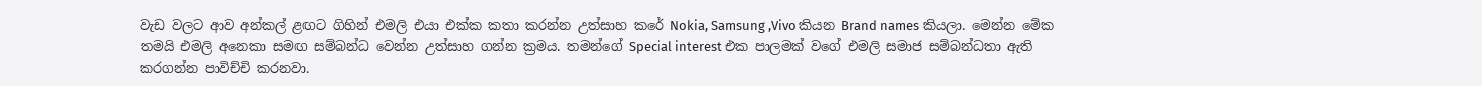වැඩ වලට ආව අන්කල් ළඟට ගිහින් එමලි එයා එක්ක කතා කරන්න උත්සාහ කරේ Nokia, Samsung ,Vivo කියන Brand names කියලා. මෙන්න මේක තමයි එමලි අනෙකා සමඟ සම්බන්ධ වෙන්න උත්සාහ ගන්න ක්‍රමය. තමන්ගේ Special interest එක පාලමක් වගේ එමලි සමාජ සම්බන්ධතා ඇති කරගන්න පාවිච්චි කරනවා.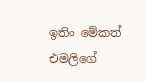ඉතිං මේකත් එමලිගේ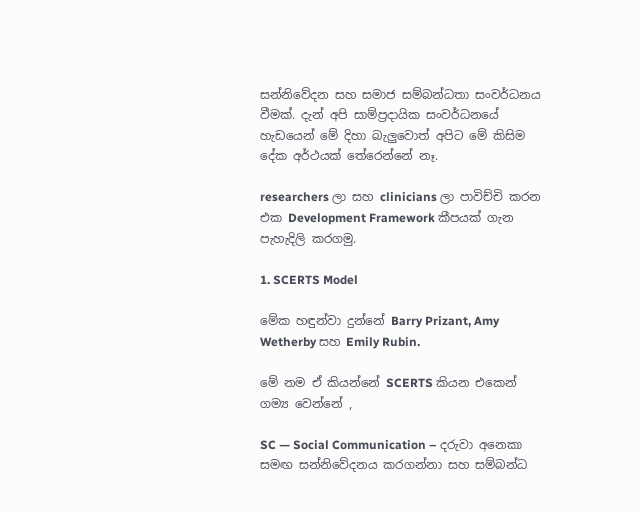සන්නිවේදන සහ සමාජ සම්බන්ධතා සංවර්ධනය වීමක්. දැන් අපි සාම්ප්‍රදායික සංවර්ධනයේ හැඩයෙන් මේ දිහා බැලුවොත් අපිට මේ කිසිම දේක අර්ථයක් තේරෙන්නේ නෑ.

researchers ලා සහ clinicians ලා පාවිච්චි කරන එක Development Framework කීපයක් ගැන පැහැදිලි කරගමු.

1. SCERTS Model

මේක හඳුන්වා දුන්නේ Barry Prizant, Amy Wetherby සහ Emily Rubin.

මේ නම ඒ කියන්නේ SCERTS කියන එකෙන් ගම්‍ය වෙන්නේ ,

SC — Social Communication – දරුවා අනෙකා සමඟ සන්නිවේදනය කරගන්නා සහ සම්බන්ධ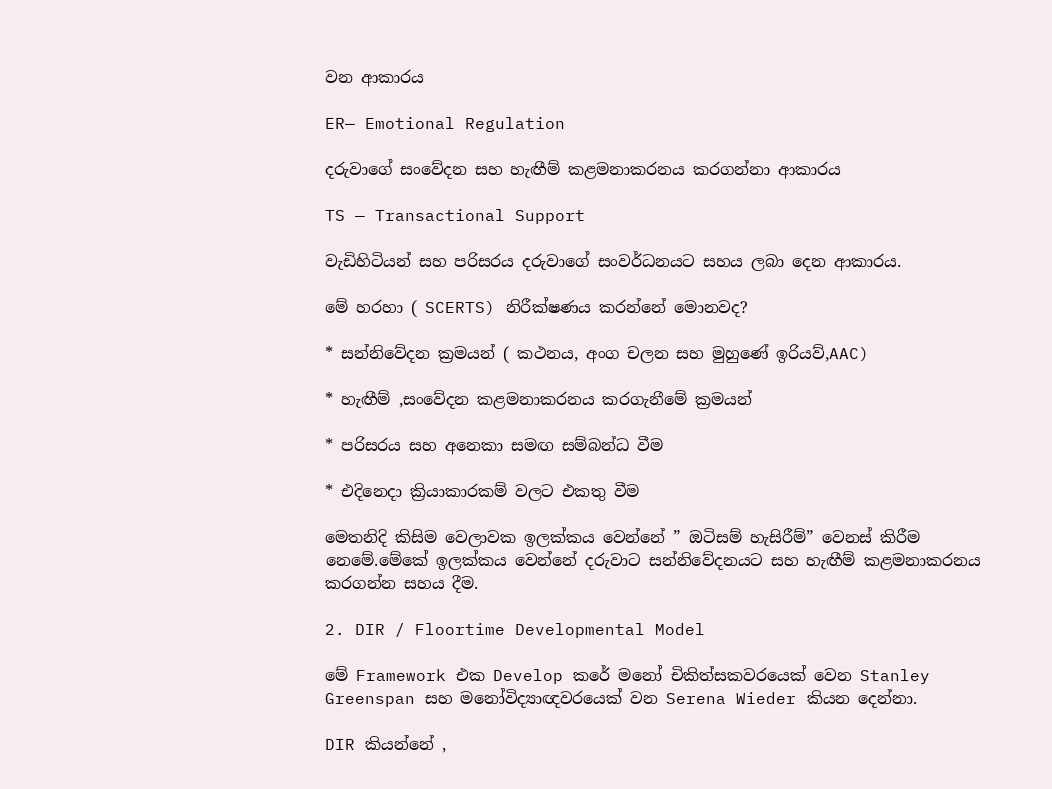වන ආකාරය

ER— Emotional Regulation

දරුවාගේ සංවේදන සහ හැඟීම් කළමනාකරනය කරගන්නා ආකාරය

TS — Transactional Support

වැඩිහිටියන් සහ පරිසරය දරුවාගේ සංවර්ධනයට සහය ලබා දෙන ආකාරය.

මේ හරහා ( SCERTS) නිරීක්ෂණය කරන්නේ මොනවද?

* සන්නිවේදන ක්‍රමයන් ( කථනය, අංග චලන සහ මුහුණේ ඉරියව්,AAC)

* හැඟීම් ,සංවේදන කළමනාකරනය කරගැනීමේ ක්‍රමයන්

* පරිසරය සහ අනෙකා සමඟ සම්බන්ධ වීම

* එදිනෙදා ක්‍රියාකාරකම් වලට එකතු වීම

මෙතනිදි කිසිම වෙලාවක ඉලක්කය වෙන්නේ ” ඔටිසම් හැසිරීම්” වෙනස් කිරීම නෙමේ.මේකේ ඉලක්කය වෙන්නේ දරුවාට සන්නිවේදනයට සහ හැඟීම් කළමනාකරනය කරගන්න සහය දීම.

2. DIR / Floortime Developmental Model

මේ Framework එක Develop කරේ මනෝ චිකිත්සකවරයෙක් වෙන Stanley Greenspan සහ මනෝවිද්‍යාඥවරයෙක් වන Serena Wieder කියන දෙන්නා.

DIR කියන්නේ ,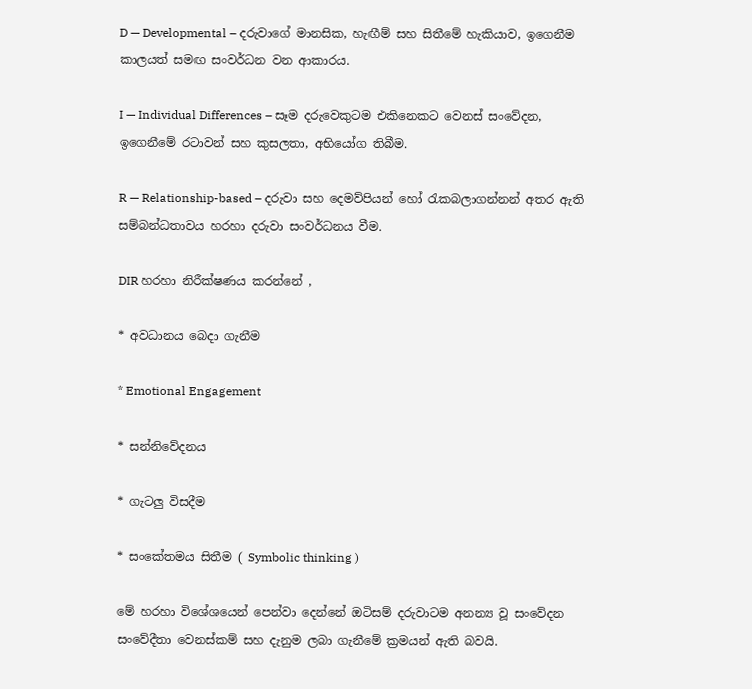D — Developmental – දරුවාගේ මානසික, හැඟීම් සහ සිතීමේ හැකියාව, ඉගෙනීම කාලයත් සමඟ සංවර්ධන වන ආකාරය.

I — Individual Differences – සෑම දරුවෙකුටම එකිනෙකට වෙනස් සංවේදන, ඉගෙනීමේ රටාවන් සහ කුසලතා, අභියෝග තිබීම.

R — Relationship-based – දරුවා සහ දෙමව්පියන් හෝ රැකබලාගන්නන් අතර ඇති සම්බන්ධතාවය හරහා දරුවා සංවර්ධනය වීම.

DIR හරහා නිරීක්ෂණය කරන්නේ ,

* අවධානය බෙදා ගැනීම

* Emotional Engagement

* සන්නිවේදනය

* ගැටලු විසදීම

* සංකේතමය සිතීම ( Symbolic thinking )

මේ හරහා විශේශයෙන් පෙන්වා දෙන්නේ ඔටිසම් දරුවාටම අනන්‍ය වූ සංවේදන සංවේදීතා වෙනස්කම් සහ දැනුම ලබා ගැනීමේ ක්‍රමයන් ඇති බවයි.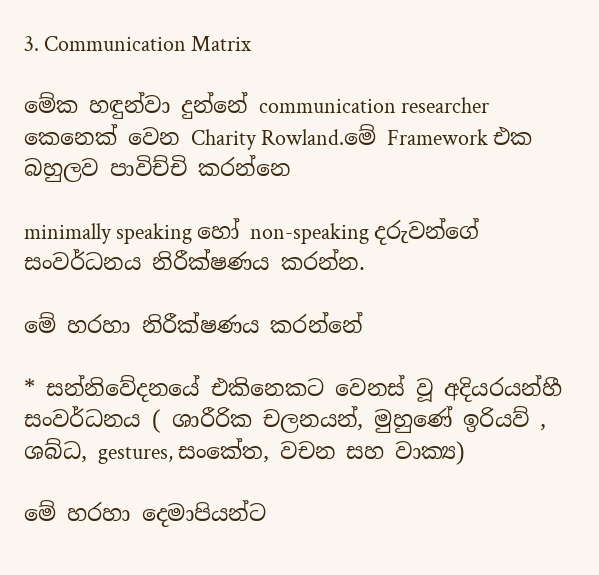3. Communication Matrix

මේක හඳුන්වා දුන්නේ communication researcher කෙනෙක් වෙන Charity Rowland.මේ Framework එක බහුලව පාවිච්චි කරන්නෙ

minimally speaking හෝ non-speaking දරුවන්ගේ සංවර්ධනය නිරීක්ෂණය කරන්න.

මේ හරහා නිරීක්ෂණය කරන්නේ

* සන්නිවේදනයේ එකිනෙකට වෙනස් වූ අදියරයන්හී සංවර්ධනය ( ශාරීරික චලනයන්, මුහුණේ ඉරියව් , ශබ්ධ, gestures, සංකේත, වචන සහ වාක්‍ය)

මේ හරහා දෙමාපියන්ට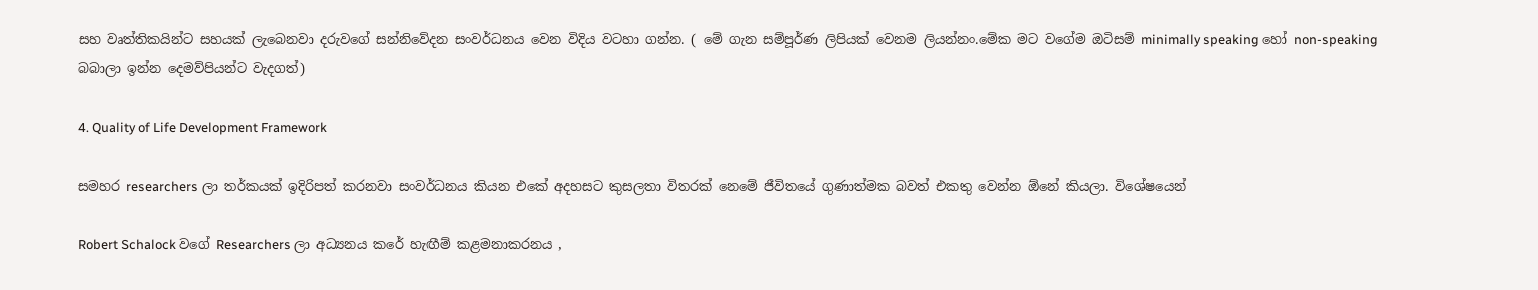සහ වෘත්තිකයින්ට සහයක් ලැබෙනවා දරුවගේ සන්නිවේදන සංවර්ධනය වෙන විදිය වටහා ගන්න. ( මේ ගැන සම්පූර්ණ ලිපියක් වෙනම ලියන්නං.මේක මට වගේම ඔටිසම් minimally speaking හෝ non-speaking බබාලා ඉන්න දෙමව්පියන්ට වැදගත්)

4. Quality of Life Development Framework

සමහර researchers ලා තර්කයක් ඉදිරිපත් කරනවා සංවර්ධනය කියන එකේ අදහසට කුසලතා විතරක් නෙමේ ජීවිතයේ ගුණාත්මක බවත් එකතු වෙන්න ඕනේ කියලා. විශේෂයෙන්

Robert Schalock වගේ Researchers ලා අධ්‍යනය කරේ හැඟීම් කළමනාකරනය ,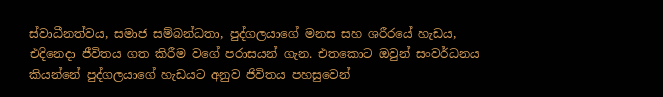ස්වාධීනත්වය, සමාජ සම්බන්ධතා, පුද්ගලයාගේ මනස සහ ශරීරයේ හැඩය, එදිනෙදා ජීවිතය ගත කිරීම වගේ පරාසයන් ගැන. එතකොට ඔවුන් සංවර්ධනය කියන්නේ පුද්ගලයාගේ හැඩයට අනුව ජිවිතය පහසුවෙන්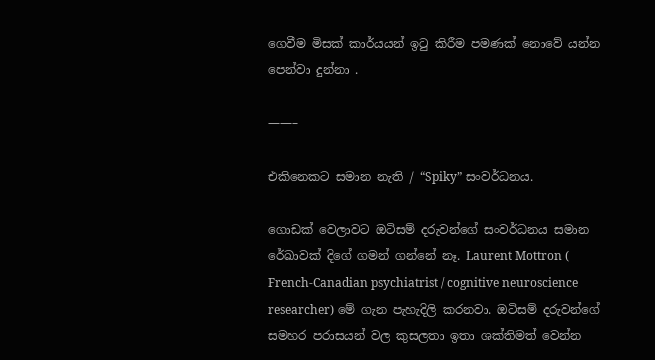ගෙවීම මිසක් කාර්යයන් ඉටු කිරීම පමණක් නොවේ යන්න පෙන්වා දුන්නා .

——–

එකිනෙකට සමාන නැති / “Spiky” සංවර්ධනය.

ගොඩක් වෙලාවට ඔටිසම් දරුවන්ගේ සංවර්ධනය සමාන රේඛාවක් දිගේ ගමන් ගන්නේ නෑ. Laurent Mottron ( French-Canadian psychiatrist / cognitive neuroscience researcher) මේ ගැන පැහැදිලි කරනවා. ඔටිසම් දරුවන්ගේ සමහර පරාසයන් වල කුසලතා ඉතා ශක්තිමත් වෙන්න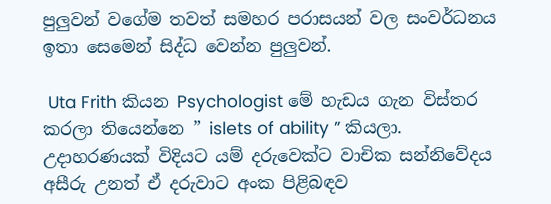පුලුවන් වගේම තවත් සමහර පරාසයන් වල සංවර්ධනය ඉතා සෙමෙන් සිද්ධ වෙන්න පුලුවන්.

 Uta Frith කියන Psychologist මේ හැඩය ගැන විස්තර කරලා තියෙන්නෙ ” islets of ability ” කියලා. උදාහරණයක් විදියට යම් දරුවෙක්ට වාචික සන්නිවේදය අසීරු උනත් ඒ දරුවාට අංක පිළිබඳව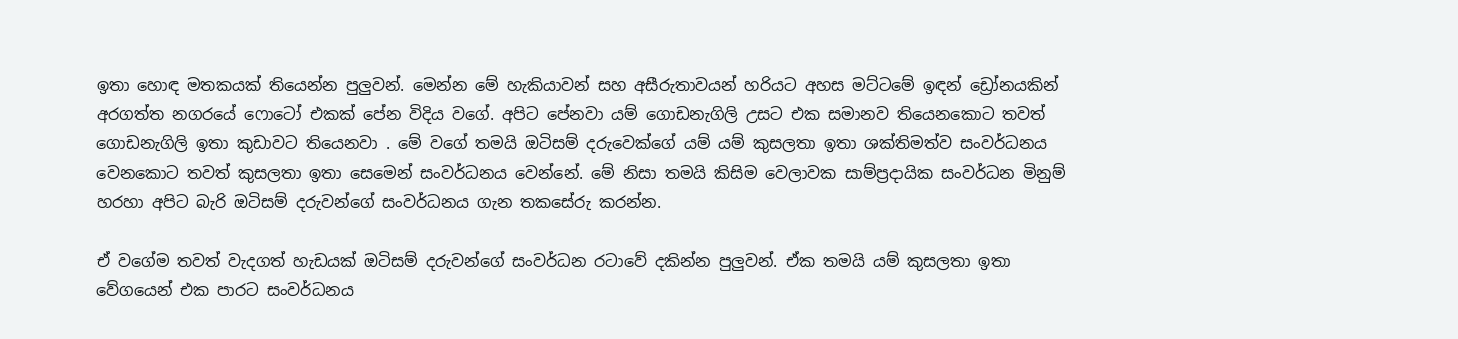ඉතා හොඳ මතකයක් තියෙන්න පුලුවන්. මෙන්න මේ හැකියාවන් සහ අසීරුතාවයන් හරියට අහස මට්ටමේ ඉඳන් ඩ්‍රෝනයකින් අරගත්ත නගරයේ ෆොටෝ එකක් පේන විදිය වගේ. අපිට පේනවා යම් ගොඩනැගිලි උසට එක සමානව තියෙනකොට තවත් ගොඩනැගිලි ඉතා කුඩාවට තියෙනවා . මේ වගේ තමයි ඔටිසම් දරුවෙක්ගේ යම් යම් කුසලතා ඉතා ශක්තිමත්ව සංවර්ධනය වෙනකොට තවත් කුසලතා ඉතා සෙමෙන් සංවර්ධනය වෙන්නේ. මේ නිසා තමයි කිසිම වෙලාවක සාම්ප්‍රදායික සංවර්ධන මිනුම් හරහා අපිට බැරි ඔටිසම් දරුවන්ගේ සංවර්ධනය ගැන තකසේරු කරන්න.

ඒ වගේම තවත් වැදගත් හැඩයක් ඔටිසම් දරුවන්ගේ සංවර්ධන රටාවේ දකින්න පුලුවන්. ඒක තමයි යම් කුසලතා ඉතා වේගයෙන් එක පාරට සංවර්ධනය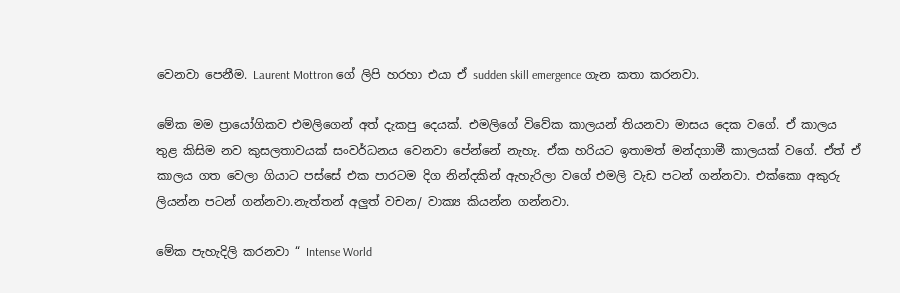වෙනවා පෙනීම. Laurent Mottron ගේ ලිපි හරහා එයා ඒ sudden skill emergence ගැන කතා කරනවා.

මේක මම ප්‍රායෝගිකව එමලිගෙන් අත් දැකපු දෙයක්. එමලිගේ විවේක කාලයන් තියනවා මාසය දෙක වගේ. ඒ කාලය තුළ කිසිම නව කුසලතාවයක් සංවර්ධනය වෙනවා පේන්නේ නැහැ. ඒක හරියට ඉතාමත් මන්දගාමී කාලයක් වගේ. ඒත් ඒ කාලය ගත වෙලා ගියාට පස්සේ එක පාරටම දිග නින්දකින් ඇහැරිලා වගේ එමලි වැඩ පටන් ගන්නවා. එක්කො අකුරු ලියන්න පටන් ගන්නවා.නැත්තන් අලුත් වචන/ වාක්‍ය කියන්න ගන්නවා.

මේක පැහැදිලි කරනවා “ Intense World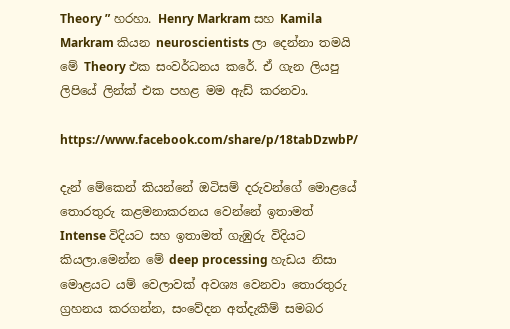Theory ” හරහා. Henry Markram සහ Kamila Markram කියන neuroscientists ලා දෙන්නා තමයි මේ Theory එක සංවර්ධනය කරේ. ඒ ගැන ලියපු ලිපියේ ලින්ක් එක පහළ මම ඇඩ් කරනවා.

https://www.facebook.com/share/p/18tabDzwbP/

දැන් මේකෙන් කියන්නේ ඔටිසම් දරුවන්ගේ මොළයේ තොරතුරු කළමනාකරනය වෙන්නේ ඉතාමත් Intense විදියට සහ ඉතාමත් ගැඹුරු විදියට කියලා.මෙන්න මේ deep processing හැඩය නිසා මොළයට යම් වෙලාවක් අවශ්‍ය වෙනවා තොරතුරු ග්‍රහනය කරගන්න, සංවේදන අත්දැකීම් සමබර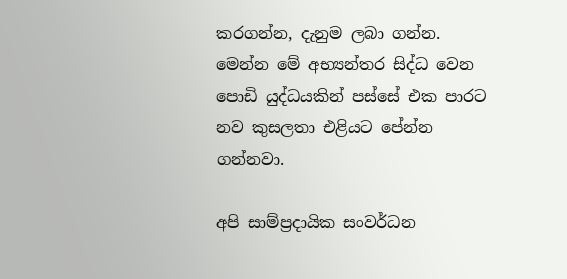කරගන්න, දැනුම ලබා ගන්න. මෙන්න මේ අභ්‍යන්තර සිද්ධ වෙන පොඩි යුද්ධයකින් පස්සේ එක පාරට නව කුසලතා එළියට පේන්න ගන්නවා.

අපි සාම්ප්‍රදායික සංවර්ධන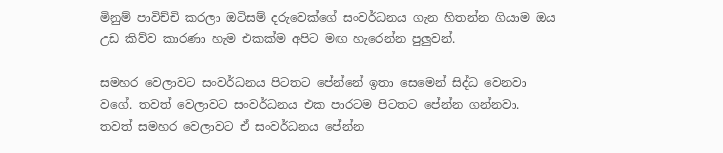මිනුම් පාවිච්චි කරලා ඔටිසම් දරුවෙක්ගේ සංවර්ධනය ගැන හිතන්න ගියාම ඔය උඩ කිව්ව කාරණා හැම එකක්ම අපිට මඟ හැරෙන්න පුලුවන්.

සමහර වෙලාවට සංවර්ධනය පිටතට පේන්නේ ඉතා සෙමෙන් සිද්ධ වෙනවා වගේ. තවත් වෙලාවට සංවර්ධනය එක පාරටම පිටතට පේන්න ගන්නවා. තවත් සමහර වෙලාවට ඒ සංවර්ධනය පේන්න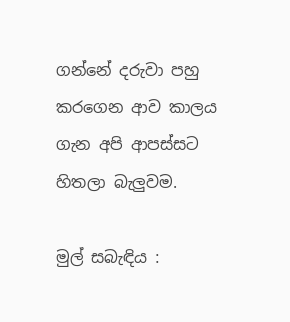ගන්නේ දරුවා පහු කරගෙන ආව කාලය ගැන අපි ආපස්සට හිතලා බැලුවම.

මුල් සබැඳිය :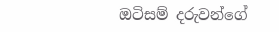ඔටිසම් දරුවන්ගේ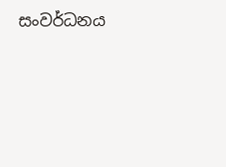සංවර්ධනය